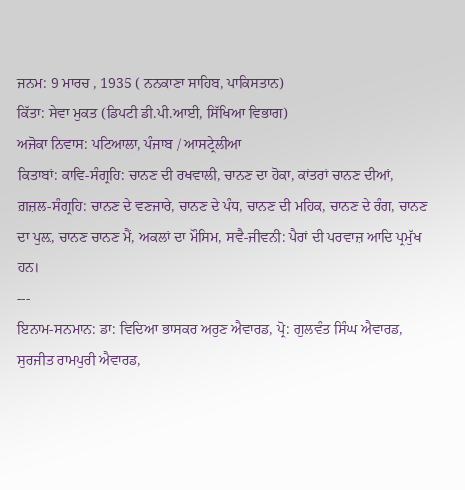ਜਨਮ: 9 ਮਾਰਚ , 1935 ( ਨਨਕਾਣਾ ਸਾਹਿਬ, ਪਾਕਿਸਤਾਨ)
ਕਿੱਤਾ: ਸੇਵਾ ਮੁਕਤ (ਡਿਪਟੀ ਡੀ.ਪੀ.ਆਈ, ਸਿੱਖਿਆ ਵਿਭਾਗ)
ਅਜੋਕਾ ਨਿਵਾਸ: ਪਟਿਆਲਾ, ਪੰਜਾਬ / ਆਸਟ੍ਰੇਲੀਆ
ਕਿਤਾਬਾਂ: ਕਾਵਿ-ਸੰਗ੍ਰਹਿ: ਚਾਨਣ ਦੀ ਰਖਵਾਲੀ, ਚਾਨਣ ਦਾ ਹੋਕਾ, ਕਾਂਤਰਾਂ ਚਾਨਣ ਦੀਆਂ, ਗ਼ਜ਼ਲ-ਸੰਗ੍ਰਹਿ: ਚਾਨਣ ਦੇ ਵਣਜਾਰੇ, ਚਾਨਣ ਦੇ ਪੰਧ, ਚਾਨਣ ਦੀ ਮਹਿਕ, ਚਾਨਣ ਦੇ ਰੰਗ, ਚਾਨਣ ਦਾ ਪੁਲ਼, ਚਾਨਣ ਚਾਨਣ ਮੈਂ, ਅਕਲਾਂ ਦਾ ਮੌਸਿਮ, ਸਵੈ-ਜੀਵਨੀ: ਪੈਰਾਂ ਦੀ ਪਰਵਾਜ਼ ਆਦਿ ਪ੍ਰਮੁੱਖ ਹਨ।
---
ਇਨਾਮ-ਸਨਮਾਨ: ਡਾ: ਵਿਦਿਆ ਭਾਸਕਰ ਅਰੁਣ ਐਵਾਰਡ, ਪ੍ਰੋ: ਗੁਲਵੰਤ ਸਿੰਘ ਐਵਾਰਡ, ਸੁਰਜੀਤ ਰਾਮਪੁਰੀ ਐਵਾਰਡ,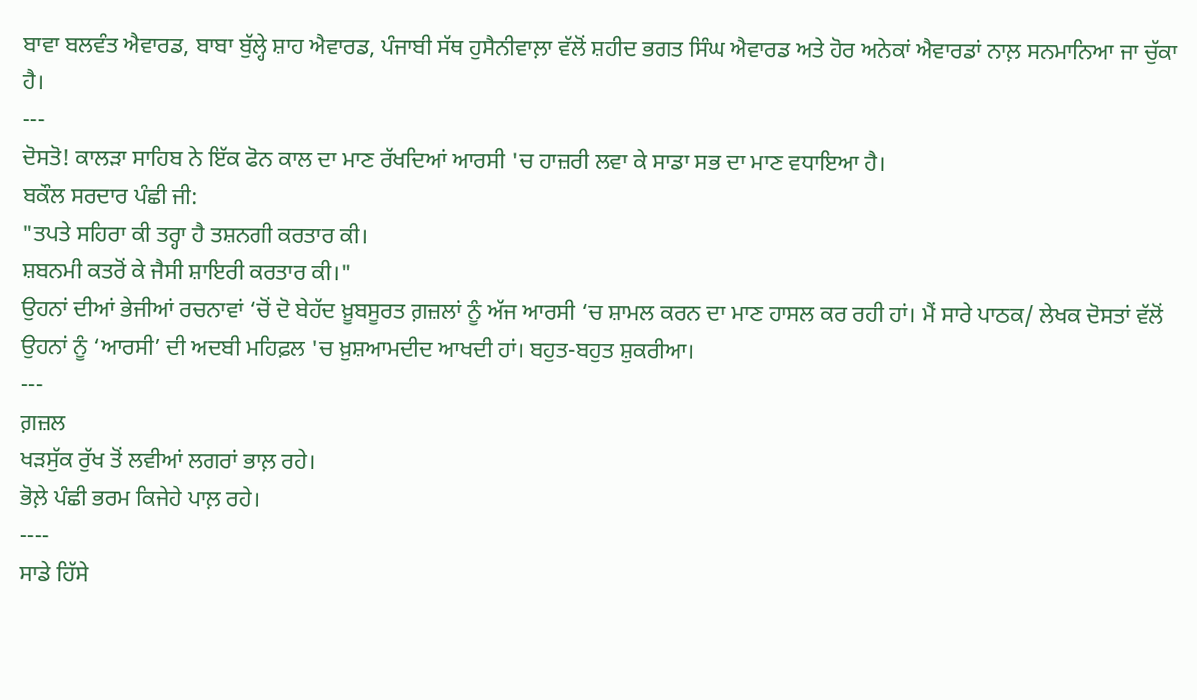ਬਾਵਾ ਬਲਵੰਤ ਐਵਾਰਡ, ਬਾਬਾ ਬੁੱਲ੍ਹੇ ਸ਼ਾਹ ਐਵਾਰਡ, ਪੰਜਾਬੀ ਸੱਥ ਹੁਸੈਨੀਵਾਲ਼ਾ ਵੱਲੋਂ ਸ਼ਹੀਦ ਭਗਤ ਸਿੰਘ ਐਵਾਰਡ ਅਤੇ ਹੋਰ ਅਨੇਕਾਂ ਐਵਾਰਡਾਂ ਨਾਲ਼ ਸਨਮਾਨਿਆ ਜਾ ਚੁੱਕਾ ਹੈ।
---
ਦੋਸਤੋ! ਕਾਲੜਾ ਸਾਹਿਬ ਨੇ ਇੱਕ ਫੋਨ ਕਾਲ ਦਾ ਮਾਣ ਰੱਖਦਿਆਂ ਆਰਸੀ 'ਚ ਹਾਜ਼ਰੀ ਲਵਾ ਕੇ ਸਾਡਾ ਸਭ ਦਾ ਮਾਣ ਵਧਾਇਆ ਹੈ।
ਬਕੌਲ ਸਰਦਾਰ ਪੰਛੀ ਜੀ:
"ਤਪਤੇ ਸਹਿਰਾ ਕੀ ਤਰ੍ਹਾ ਹੈ ਤਸ਼ਨਗੀ ਕਰਤਾਰ ਕੀ।
ਸ਼ਬਨਮੀ ਕਤਰੋਂ ਕੇ ਜੈਸੀ ਸ਼ਾਇਰੀ ਕਰਤਾਰ ਕੀ।"
ਉਹਨਾਂ ਦੀਆਂ ਭੇਜੀਆਂ ਰਚਨਾਵਾਂ ‘ਚੋਂ ਦੋ ਬੇਹੱਦ ਖ਼ੂਬਸੂਰਤ ਗ਼ਜ਼ਲਾਂ ਨੂੰ ਅੱਜ ਆਰਸੀ ‘ਚ ਸ਼ਾਮਲ ਕਰਨ ਦਾ ਮਾਣ ਹਾਸਲ ਕਰ ਰਹੀ ਹਾਂ। ਮੈਂ ਸਾਰੇ ਪਾਠਕ/ ਲੇਖਕ ਦੋਸਤਾਂ ਵੱਲੋਂ ਉਹਨਾਂ ਨੂੰ ‘ਆਰਸੀ’ ਦੀ ਅਦਬੀ ਮਹਿਫ਼ਲ 'ਚ ਖ਼ੁਸ਼ਆਮਦੀਦ ਆਖਦੀ ਹਾਂ। ਬਹੁਤ-ਬਹੁਤ ਸ਼ੁਕਰੀਆ।
---
ਗ਼ਜ਼ਲ
ਖੜਸੁੱਕ ਰੁੱਖ ਤੋਂ ਲਵੀਆਂ ਲਗਰਾਂ ਭਾਲ਼ ਰਹੇ।
ਭੋਲ਼ੇ ਪੰਛੀ ਭਰਮ ਕਿਜੇਹੇ ਪਾਲ਼ ਰਹੇ।
----
ਸਾਡੇ ਹਿੱਸੇ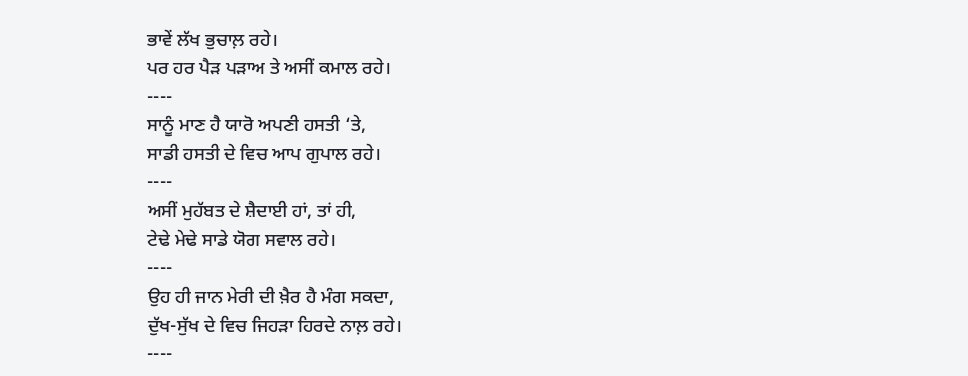ਭਾਵੇਂ ਲੱਖ ਭੁਚਾਲ਼ ਰਹੇ।
ਪਰ ਹਰ ਪੈੜ ਪੜਾਅ ਤੇ ਅਸੀਂ ਕਮਾਲ ਰਹੇ।
----
ਸਾਨੂੰ ਮਾਣ ਹੈ ਯਾਰੋ ਅਪਣੀ ਹਸਤੀ ‘ਤੇ,
ਸਾਡੀ ਹਸਤੀ ਦੇ ਵਿਚ ਆਪ ਗੁਪਾਲ ਰਹੇ।
----
ਅਸੀਂ ਮੁਹੱਬਤ ਦੇ ਸ਼ੈਦਾਈ ਹਾਂ, ਤਾਂ ਹੀ,
ਟੇਢੇ ਮੇਢੇ ਸਾਡੇ ਯੋਗ ਸਵਾਲ ਰਹੇ।
----
ਉਹ ਹੀ ਜਾਨ ਮੇਰੀ ਦੀ ਖ਼ੈਰ ਹੈ ਮੰਗ ਸਕਦਾ,
ਦੁੱਖ-ਸੁੱਖ ਦੇ ਵਿਚ ਜਿਹੜਾ ਹਿਰਦੇ ਨਾਲ਼ ਰਹੇ।
----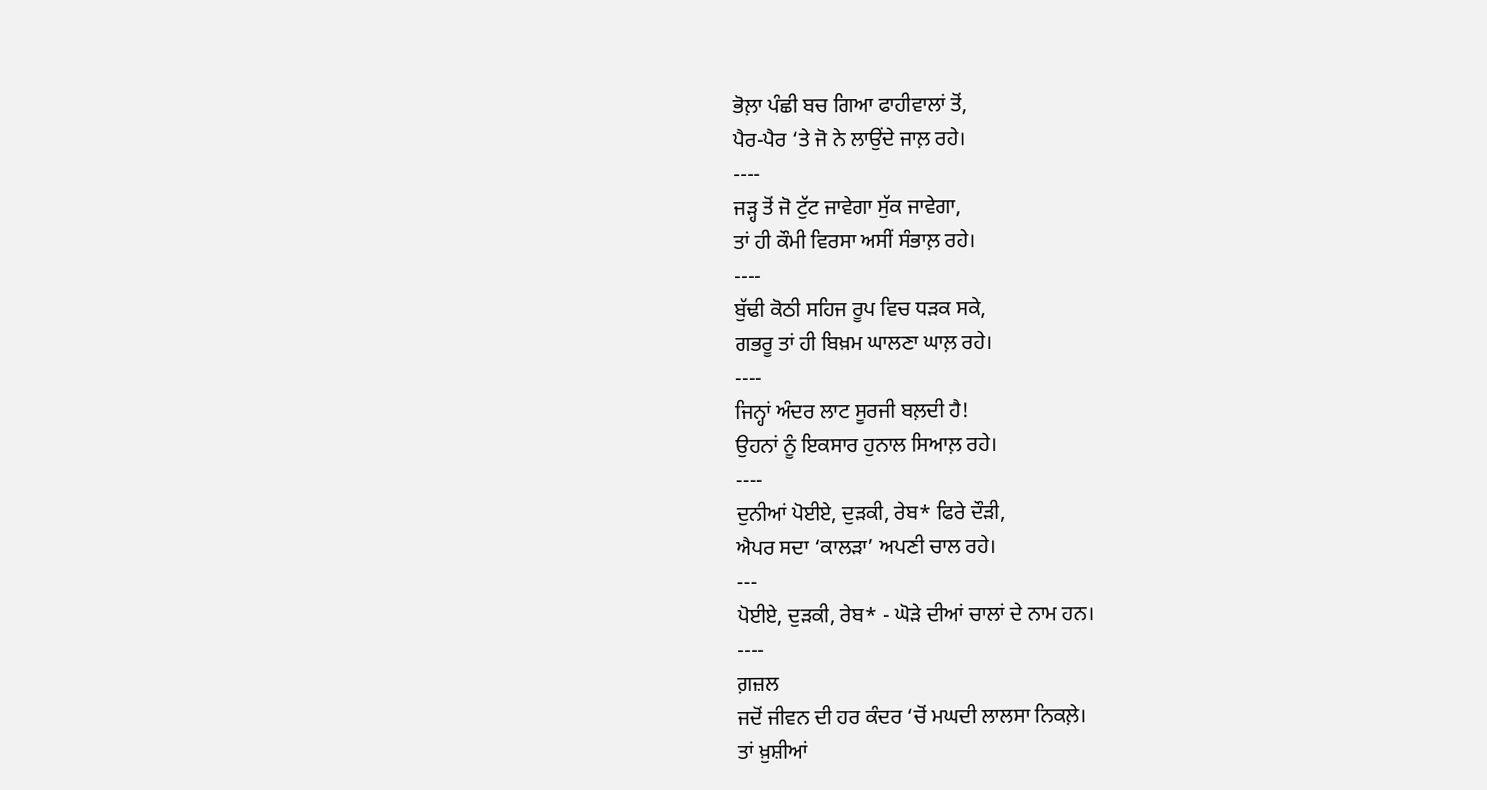ਭੋਲ਼ਾ ਪੰਛੀ ਬਚ ਗਿਆ ਫਾਹੀਵਾਲਾਂ ਤੋਂ,
ਪੈਰ-ਪੈਰ ‘ਤੇ ਜੋ ਨੇ ਲਾਉਂਦੇ ਜਾਲ਼ ਰਹੇ।
----
ਜੜ੍ਹ ਤੋਂ ਜੋ ਟੁੱਟ ਜਾਵੇਗਾ ਸੁੱਕ ਜਾਵੇਗਾ,
ਤਾਂ ਹੀ ਕੌਮੀ ਵਿਰਸਾ ਅਸੀਂ ਸੰਭਾਲ਼ ਰਹੇ।
----
ਬੁੱਢੀ ਕੋਠੀ ਸਹਿਜ ਰੂਪ ਵਿਚ ਧੜਕ ਸਕੇ,
ਗਭਰੂ ਤਾਂ ਹੀ ਬਿਖ਼ਮ ਘਾਲਣਾ ਘਾਲ਼ ਰਹੇ।
----
ਜਿਨ੍ਹਾਂ ਅੰਦਰ ਲਾਟ ਸੂਰਜੀ ਬਲ਼ਦੀ ਹੈ!
ਉਹਨਾਂ ਨੂੰ ਇਕਸਾਰ ਹੁਨਾਲ ਸਿਆਲ਼ ਰਹੇ।
----
ਦੁਨੀਆਂ ਪੋਈਏ, ਦੁੜਕੀ, ਰੇਬ* ਫਿਰੇ ਦੌੜੀ,
ਐਪਰ ਸਦਾ ‘ਕਾਲੜਾ’ ਅਪਣੀ ਚਾਲ ਰਹੇ।
---
ਪੋਈਏ, ਦੁੜਕੀ, ਰੇਬ* - ਘੋੜੇ ਦੀਆਂ ਚਾਲਾਂ ਦੇ ਨਾਮ ਹਨ।
----
ਗ਼ਜ਼ਲ
ਜਦੋਂ ਜੀਵਨ ਦੀ ਹਰ ਕੰਦਰ ‘ਚੋਂ ਮਘਦੀ ਲਾਲਸਾ ਨਿਕਲ਼ੇ।
ਤਾਂ ਖ਼ੁਸ਼ੀਆਂ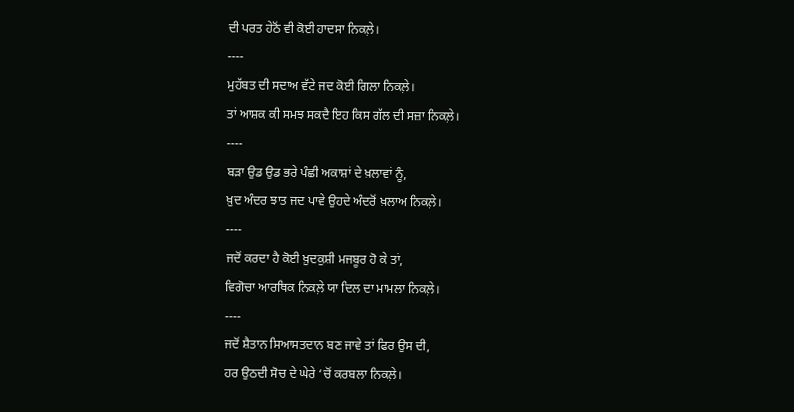ਦੀ ਪਰਤ ਹੇਠੋਂ ਵੀ ਕੋਈ ਹਾਦਸਾ ਨਿਕਲ਼ੇ।
----
ਮੁਹੱਬਤ ਦੀ ਸਦਾਅ ਵੱਟੇ ਜਦ ਕੋਈ ਗਿਲਾ ਨਿਕਲ਼ੇ।
ਤਾਂ ਆਸ਼ਕ ਕੀ ਸਮਝ ਸਕਦੈ ਇਹ ਕਿਸ ਗੱਲ ਦੀ ਸਜ਼ਾ ਨਿਕਲ਼ੇ।
----
ਬੜਾ ਉਡ ਉਡ ਭਰੇ ਪੰਛੀ ਅਕਾਸ਼ਾਂ ਦੇ ਖ਼ਲਾਵਾਂ ਨੂੰ,
ਖ਼ੁਦ ਅੰਦਰ ਝਾਤ ਜਦ ਪਾਵੇ ਉਹਦੇ ਅੰਦਰੋਂ ਖ਼ਲਾਅ ਨਿਕਲ਼ੇ।
----
ਜਦੋਂ ਕਰਦਾ ਹੈ ਕੋਈ ਖ਼ੁਦਕੁਸ਼ੀ ਮਜਬੂਰ ਹੋ ਕੇ ਤਾਂ,
ਵਿਗੋਚਾ ਆਰਥਿਕ ਨਿਕਲ਼ੇ ਯਾ ਦਿਲ ਦਾ ਮਾਮਲਾ ਨਿਕਲ਼ੇ।
----
ਜਦੋਂ ਸ਼ੈਤਾਨ ਸਿਆਸਤਦਾਨ ਬਣ ਜਾਵੇ ਤਾਂ ਫਿਰ ਉਸ ਦੀ,
ਹਰ ਉਠਦੀ ਸੋਚ ਦੇ ਘੇਰੇ ‘ਚੋਂ ਕਰਬਲਾ ਨਿਕਲ਼ੇ।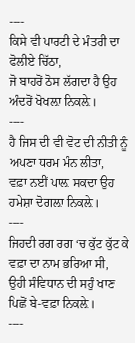----
ਕਿਸੇ ਵੀ ਪਾਰਟੀ ਦੇ ਮੰਤਰੀ ਦਾ ਫੋਲੀਏ ਚਿੱਠਾ,
ਜੋ ਬਾਹਰੋਂ ਠੋਸ ਲੱਗਦਾ ਹੈ ਉਹ ਅੰਦਰੋਂ ਖੋਖਲ਼ਾ ਨਿਕਲ਼ੇ।
----
ਹੈ ਜਿਸ ਦੀ ਵੀ ਵੋਟ ਦੀ ਨੀਤੀ ਨੂੰ ਅਪਣਾ ਧਰਮ ਮੰਨ ਲੀਤਾ,
ਵਫ਼ਾ ਨਈਂ ਪਾਲ਼ ਸਕਦਾ ਉਹ ਹਮੇਸ਼ਾ ਦੋਗਲ਼ਾ ਨਿਕਲ਼ੇ।
----
ਜਿਹਦੀ ਰਗ ਰਗ ‘ਚ ਕੁੱਟ ਕੁੱਟ ਕੇ ਵਫ਼ਾ ਦਾ ਨਾਮ ਭਰਿਆ ਸੀ,
ਉਹੀ ਸੰਵਿਧਾਨ ਦੀ ਸਹੁੰ ਖਾਣ ਪਿਛੋਂ ਬੇ-ਵਫ਼ਾ ਨਿਕਲ਼ੇ।
----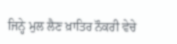ਜਿਨ੍ਹੇ ਮੁਲ ਲੈਣ ਖ਼ਾਤਿਰ ਨੌਕਰੀ ਵੇਚੇ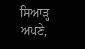ਸਿਆੜ੍ਹ ਅਪਣੇ,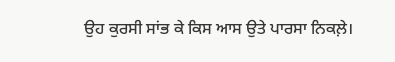ਉਹ ਕੁਰਸੀ ਸਾਂਭ ਕੇ ਕਿਸ ਆਸ ਉਤੇ ਪਾਰਸਾ ਨਿਕਲ਼ੇ।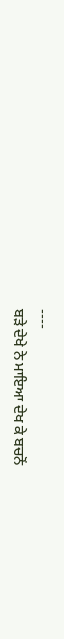----
ਬੜੇ ਦੇਖੇ ਨੇ ਮਾਇਆ ਦੇਖ ਕੇ ਬਚਨੋਂ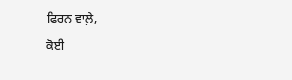ਫਿਰਨ ਵਾਲ਼ੇ,
ਕੋਈ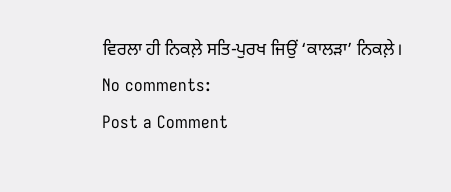ਵਿਰਲਾ ਹੀ ਨਿਕਲ਼ੇ ਸਤਿ-ਪੁਰਖ ਜਿਉਂ ‘ਕਾਲੜਾ’ ਨਿਕਲ਼ੇ।
No comments:
Post a Comment